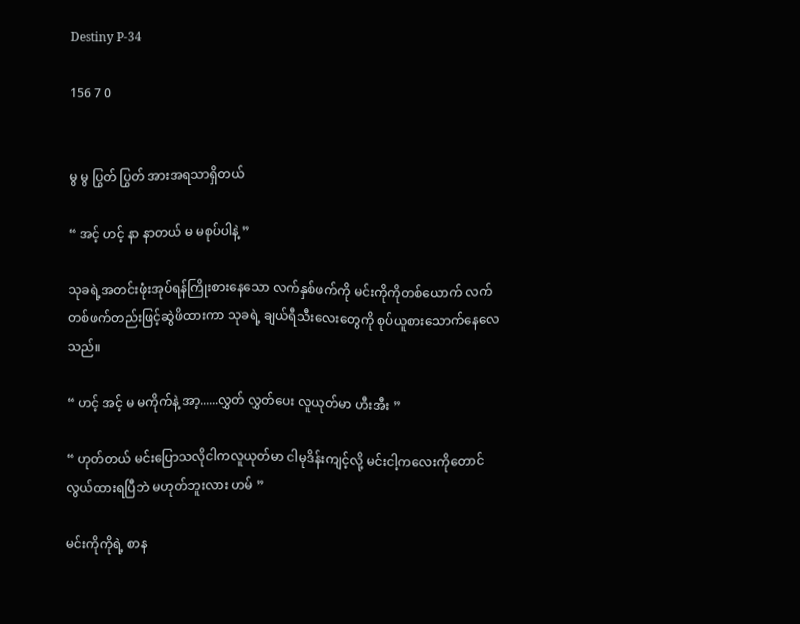Destiny P-34

156 7 0


မွ မွ ပြွတ် ပြွတ် အားအရသာရှိတယ်

“ အင့် ဟင့် နာ နာတယ် မ မစုပ်ပါနဲ့ ”

သုခရဲ့အတင်းဖုံးအုပ်ရန်ကြိုးစားနေသော လက်နှစ်ဖက်ကို မင်းကိုကိုတစ်ယောက် လက်တစ်ဖက်တည်းဖြင့်ဆွဲဖိထားကာ သုခရဲ့ ချယ်ရီသီးလေးတွေကို စုပ်ယူစားသောက်နေလေသည်။

“ ဟင့် အင့် မ မကိုက်နဲ့ အာ့......လွှတ်‌ လွှတ်ပေး လူယုတ်မာ ဟီးအီး ”

“ ဟုတ်တယ် မင်းပြောသလိုငါကလူယုတ်မာ ငါမုဒိန်းကျင့်လို့ မင်းငါ့ကလေးကိုတောင်လွယ်ထားရပြီဘဲ မဟုတ်ဘူးလား ဟမ် ”

မင်းကိုကိုရဲ့ စာန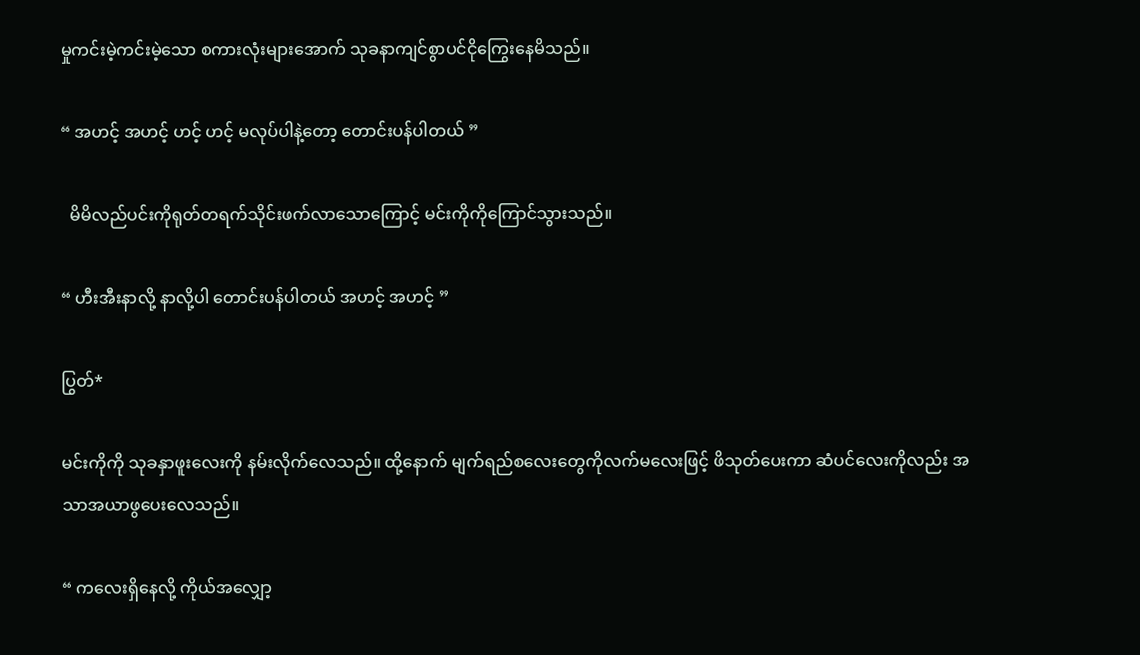မှုကင်းမဲ့ကင်းမဲ့သော စကားလုံးများအောက် သုခနာကျင်စွာပင်ငိုကြွေးနေမိသည်။

“ အဟင့် အဟင့် ဟင့် ဟင့် မလုပ်ပါနဲ့တော့ တောင်းပန်ပါတယ် ”

  မိမိလည်ပင်းကိုရုတ်တရက်သိုင်းဖက်လာသောကြောင့် မင်းကိုကိုကြောင်သွားသည်။

“ ဟီးအီးနာလို့ နာလို့ပါ တောင်းပန်ပါတယ် အဟင့် အဟင့် ”

ပြွတ်*

မင်းကိုကို သုခနှာဖူးလေးကို နမ်းလိုက်လေသည်။ ထို့နောက် မျက်ရည်စလေးတွေကိုလက်မ‌လေးဖြင့် ဖိသုတ်ပေးကာ ဆံပင်လေးကိုလည်း အသာအယာဖွပေးလေသည်။

“ ကလေးရှိနေလို့ ကိုယ်အလျှော့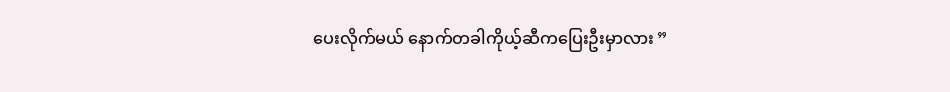ပေးလိုက်မယ် နောက်တခါကိုယ့်ဆီကပြေးဦးမှာလား ”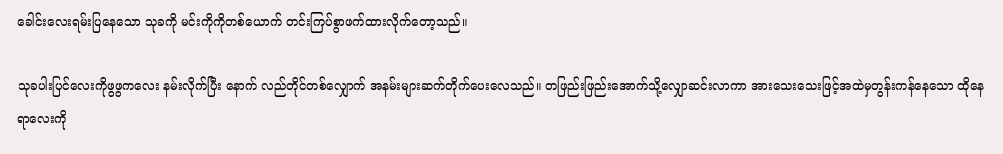ခေါင်းလေးရမ်းပြနေသော သုခကို မင်းကိုကိုတစ်ယောက် တင်းကြပ်စွာဖက်ထားလိုက်တော့သည်။

သုခပါးပြင်လေးကိုဖွဖွကလေး နမ်းလိုက်ပြီး နောက် လည်တိုင်တစ်လျှောက် အနမ်းများဆက်တိုက်ပေးလေသည်။ တဖြည်းဖြည်းအောက်သို့လျှောဆင်းလာကာ အားသေးသေးဖြင့်အထဲမှတွန်းကန်နေသော ထိုနေရာလေးကို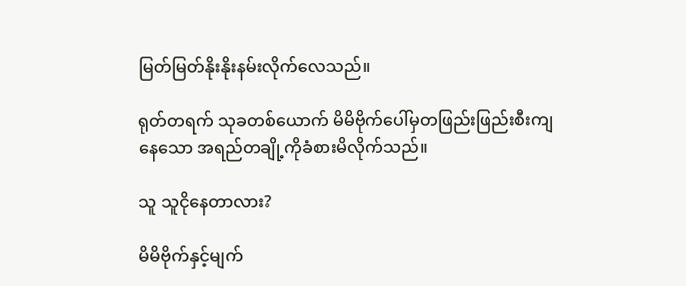မြတ်မြတ်နိုးနိုးနမ်းလိုက်လေသည်။

ရုတ်တရက် သုခတစ်ယောက် မိမိဗိုက်ပေါ်မှတဖြည်းဖြည်းစီးကျနေသော အရည်တချို့ကိုခံစားမိလိုက်သည်။

သူ သူငိုနေတာလား?

မိမိဗိုက်နှင့်မျက်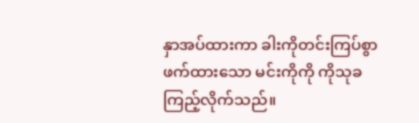နှာအပ်ထားကာ ခါးကိုတင်းကြပ်စွာဖက်ထားသော မင်းကိုကို ကိုသုခကြည့်လိုက်သည်။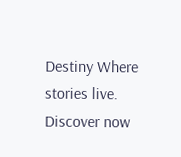Destiny Where stories live. Discover now